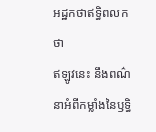អដ្ឋកថាឥទ្ធិពលកថា
ឥឡូវនេះ នឹងពណ៌នាអំពីកម្លាំងនៃឫទ្ធិ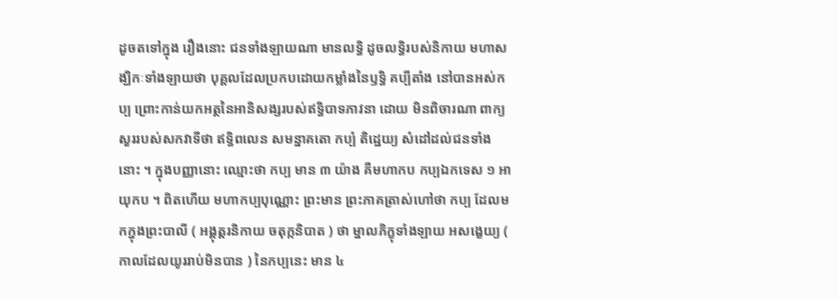ដូចតទៅក្នុង រឿងនោះ ជនទាំងឡាយណា មានលទ្ធិ ដូចលទ្ធិរបស់និកាយ មហាសង្ឃិកៈទាំងឡាយថា បុគ្គលដែលប្រកបដោយកម្លាំងនៃឫទ្ធិ គប្បីតាំង នៅបានអស់កប្ប ព្រោះកាន់យកអត្ថនៃអានិសង្សរបស់ឥទ្ធិបាទភាវនា ដោយ មិនពិចារណា ពាក្យសួររបស់សកវាទីថា ឥទ្ធិពលេន សមន្នាគតោ កប្បំ តិដ្ឋេយ្យ សំដៅដល់ជនទាំងនោះ ។ ក្នុងបញ្ញានោះ ឈ្មោះថា កប្ប មាន ៣ យ៉ាង គឺមហាកប កប្បឯកទេស ១ អាយុកប ។ ពិតហើយ មហាកប្បបុណ្ណោះ ព្រះមាន ព្រះភាគត្រាស់ហៅថា កប្ប ដែលមកក្នុងព្រះបាលី ( អង្គុត្តរនិកាយ ចតុក្កនិបាត ) ថា ម្នាលភិក្ខុទាំងឡាយ អសង្ខេយ្យ ( កាលដែលយូររាប់មិនបាន ) នៃកប្បនេះ មាន ៤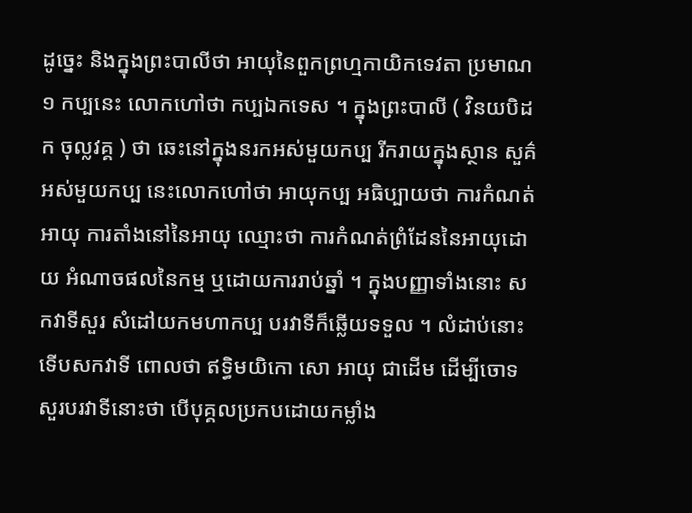ដូច្នេះ និងក្នុងព្រះបាលីថា អាយុនៃពួកព្រហ្មកាយិកទេវតា ប្រមាណ ១ កប្បនេះ លោកហៅថា កប្បឯកទេស ។ ក្នុងព្រះបាលី ( វិនយបិដក ចុល្លវគ្គ ) ថា ឆេះនៅក្នុងនរកអស់មួយកប្ប រីករាយក្នុងស្ថាន សួគ៌អស់មួយកប្ប នេះលោកហៅថា អាយុកប្ប អធិប្បាយថា ការកំណត់ អាយុ ការតាំងនៅនៃអាយុ ឈ្មោះថា ការកំណត់ព្រំដែននៃអាយុដោយ អំណាចផលនៃកម្ម ឬដោយការរាប់ឆ្នាំ ។ ក្នុងបញ្ញាទាំងនោះ សកវាទីសួរ សំដៅយកមហាកប្ប បរវាទីក៏ឆ្លើយទទួល ។ លំដាប់នោះ ទើបសកវាទី ពោលថា ឥទ្ធិមយិកោ សោ អាយុ ជាដើម ដើម្បីចោទសួរបរវាទីនោះថា បើបុគ្គលប្រកបដោយកម្លាំង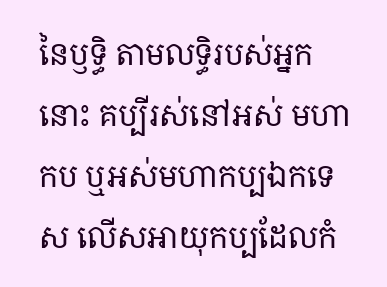នៃឫទ្ធិ តាមលទ្ធិរបស់អ្នកនោះ គប្បីរស់នៅអស់ មហាកប ឬអស់មហាកប្បឯកទេស លើសអាយុកប្បដែលកំ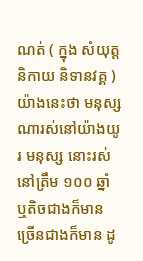ណត់ ( ក្នុង សំយុត្តនិកាយ និទានវគ្គ ) យ៉ាងនេះថា មនុស្សណារស់នៅយ៉ាងយូរ មនុស្ស នោះរស់នៅត្រឹម ១០០ ឆ្នាំ ឬតិចជាងក៏មាន ច្រើនជាងក៏មាន ដូ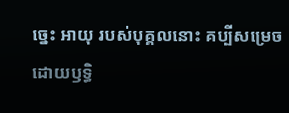ច្នេះ អាយុ របស់បុគ្គលនោះ គប្បីសម្រេចដោយឫទ្ធិ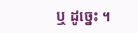ឬ ដូច្នេះ ។